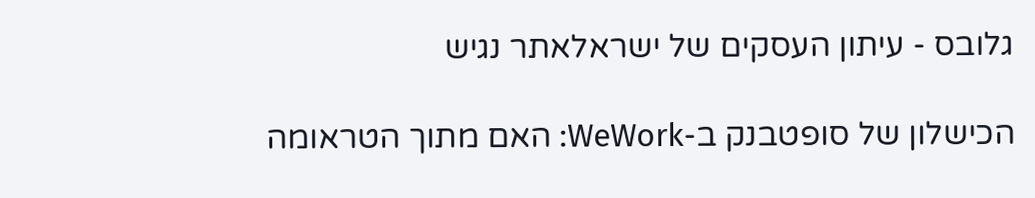גלובס - עיתון העסקים של ישראלאתר נגיש

הכישלון של סופטבנק ב-WeWork: האם מתוך הטראומה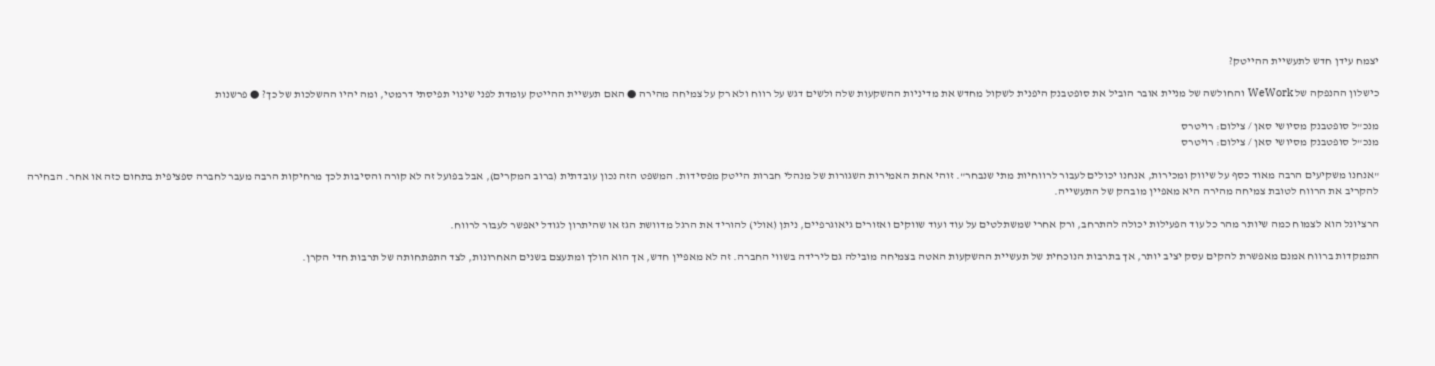יצמח עידן חדש לתעשיית ההייטק?

כישלון ההנפקה של WeWork והחולשה של מניית אובר הוביל את סופטבנק היפנית לשקול מחדש את מדיניות ההשקעות שלה ולשים דגש על רווח ולא רק על צמיחה מהירה ● האם תעשיית ההייטק עומדת לפני שינוי תפיסתי דרמטי, ומה יהיו ההשלכות של כך? ● פרשנות

מנכ"ל סופטבנק מסיושי סאן / צילום: רויטרס
מנכ"ל סופטבנק מסיושי סאן / צילום: רויטרס

"אנחנו משקיעים הרבה מאוד כסף על שיווק ומכירות, אנחנו יכולים לעבור לרווחיות מתי שנבחר". זוהי אחת האמירות השגורות של מנהלי חברות הייטק מפסידות. המשפט הזה נכון עובדתית (ברוב המקרים), אבל בפועל זה לא קורה והסיבות לכך מרחיקות הרבה מעבר לחברה ספציפית בתחום כזה או אחר. הבחירה להקריב את הרווח לטובת צמיחה מהירה היא מאפיין מובהק של התעשייה.

הרציונל הוא לצמוח כמה שיותר מהר כל עוד הפעילות יכולה להתרחב, ורק אחרי שמשתלטים על עוד ועוד שווקים ואזורים גיאוגרפיים, ניתן (אולי) להוריד את הרגל מדוושת הגז או שהיתרון לגודל יאפשר לעבור לרווח.

התמקדות ברווח אמנם מאפשרת להקים עסק יציב יותר, אך בתרבות הנוכחית של תעשיית ההשקעות האטה בצמיחה מובילה גם לירידה בשווי החברה. זה לא מאפיין חדש, אך הוא הולך ומתעצם בשנים האחרונות, לצד התפתחותה של תרבות חדי הקרן.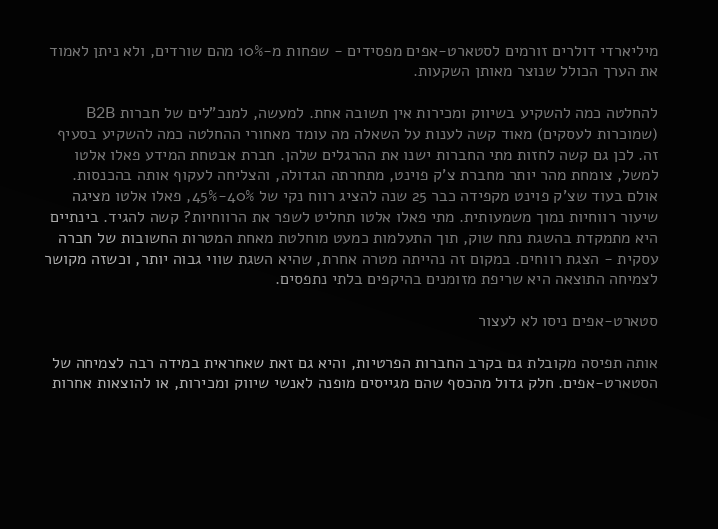מיליארדי דולרים זורמים לסטארט-אפים מפסידים - שפחות מ-10% מהם שורדים, ולא ניתן לאמוד את הערך הכולל שנוצר מאותן השקעות.

להחלטה כמה להשקיע בשיווק ומכירות אין תשובה אחת. למעשה, למנכ"לים של חברות B2B (שמוכרות לעסקים) מאוד קשה לענות על השאלה מה עומד מאחורי ההחלטה כמה להשקיע בסעיף זה. לכן גם קשה לחזות מתי החברות ישנו את ההרגלים שלהן. חברת אבטחת המידע פאלו אלטו למשל, צומחת מהר יותר מחברת צ'ק פוינט, מתחרתה הגדולה, והצליחה לעקוף אותה בהכנסות. אולם בעוד שצ'ק פוינט מקפידה כבר 25 שנה להציג רווח נקי של 40%-45%, פאלו אלטו מציגה שיעור רווחיות נמוך משמעותית. מתי פאלו אלטו תחליט לשפר את הרווחיות? קשה להגיד. בינתיים היא מתמקדת בהשגת נתח שוק, תוך התעלמות כמעט מוחלטת מאחת המטרות החשובות של חברה עסקית - הצגת רווחים. במקום זה נהייתה מטרה אחרת, שהיא השגת שווי גבוה יותר, וכשזה מקושר לצמיחה התוצאה היא שריפת מזומנים בהיקפים בלתי נתפסים.

סטארט-אפים ניסו לא לעצור

אותה תפיסה מקובלת גם בקרב החברות הפרטיות, והיא גם זאת שאחראית במידה רבה לצמיחה של הסטארט-אפים. חלק גדול מהכסף שהם מגייסים מופנה לאנשי שיווק ומכירות, או להוצאות אחרות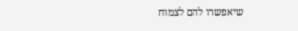שיאפשרו להם לצמוח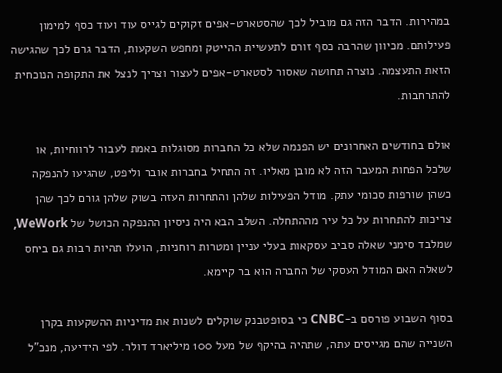במהירות. הדבר הזה גם מוביל לכך שהסטארט-אפים זקוקים לגייס עוד ועוד כסף למימון פעילותם. מכיוון שהרבה כסף זורם לתעשיית ההייטק ומחפש השקעות, הדבר גרם לכך שהגישה הזאת התעצמה. נוצרה תחושה שאסור לסטארט-אפים לעצור וצריך לנצל את התקופה הנוכחית להתרחבות.

אולם בחודשים האחרונים יש הפנמה שלא כל החברות מסוגלות באמת לעבור לרווחיות, או שלכל הפחות המעבר הזה לא מובן מאליו. זה התחיל בחברות אובר וליפט, שהגיעו להנפקה כשהן שורפות סכומי עתק. מודל הפעילות שלהן והתחרות העזה בשוק שלהן גורם לכך שהן צריכות להתחרות על כל עיר מההתחלה. השלב הבא היה ניסיון ההנפקה הכושל של WeWork, שמלבד סימני שאלה סביב עסקאות בעלי עניין ומטרות רוחניות, הועלו תהיות רבות גם ביחס לשאלה האם המודל העסקי של החברה הוא בר קיימא.

בסוף השבוע פורסם ב-CNBC כי בסופטבנק שוקלים לשנות את מדיניות ההשקעות בקרן השנייה שהם מגייסים עתה, שתהיה בהיקף של מעל 100 מיליארד דולר. לפי הידיעה, מנכ"ל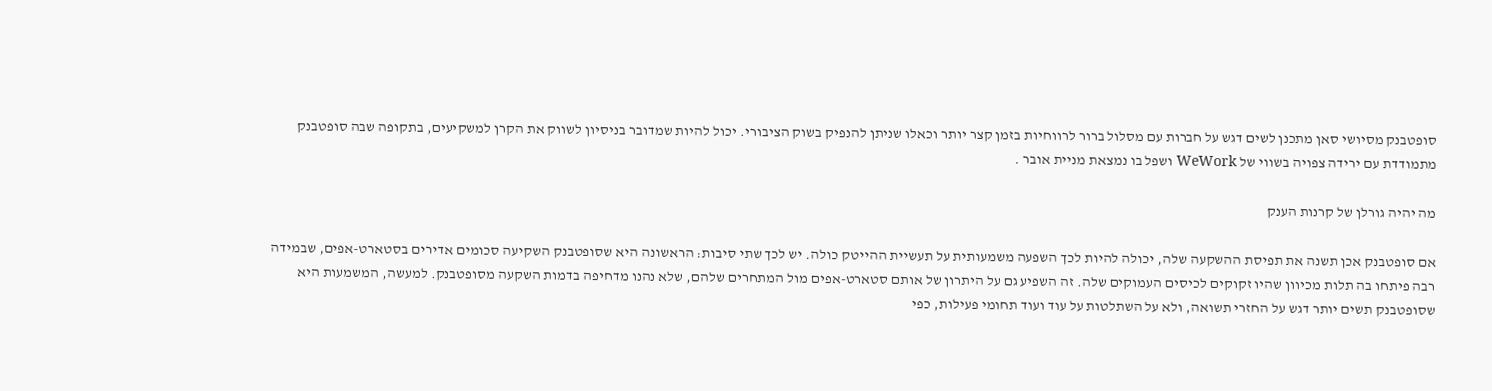סופטבנק מסיושי סאן מתכנן לשים דגש על חברות עם מסלול ברור לרווחיות בזמן קצר יותר וכאלו שניתן להנפיק בשוק הציבורי. יכול להיות שמדובר בניסיון לשווק את הקרן למשקיעים, בתקופה שבה סופטבנק מתמודדת עם ירידה צפויה בשווי של WeWork ושפל בו נמצאת מניית אובר .

מה יהיה גורלן של קרנות הענק

אם סופטבנק אכן תשנה את תפיסת ההשקעה שלה, יכולה להיות לכך השפעה משמעותית על תעשיית ההייטק כולה. יש לכך שתי סיבות: הראשונה היא שסופטבנק השקיעה סכומים אדירים בסטארט-אפים, שבמידה רבה פיתחו בה תלות מכיוון שהיו זקוקים לכיסים העמוקים שלה. זה השפיע גם על היתרון של אותם סטארט-אפים מול המתחרים שלהם, שלא נהנו מדחיפה בדמות השקעה מסופטבנק. למעשה, המשמעות היא שסופטבנק תשים יותר דגש על החזרי תשואה, ולא על השתלטות על עוד ועוד תחומי פעילות, כפי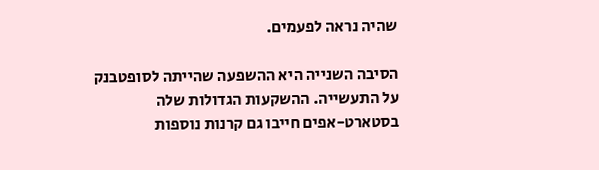שהיה נראה לפעמים.

הסיבה השנייה היא ההשפעה שהייתה לסופטבנק על התעשייה. ההשקעות הגדולות שלה בסטארט-אפים חייבו גם קרנות נוספות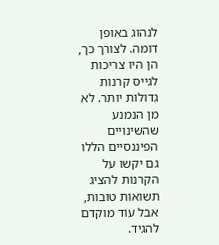לנהוג באופן דומה. לצורך כך, הן היו צריכות לגייס קרנות גדולות יותר. לא מן הנמנע שהשינויים הפיננסיים הללו גם יקשו על הקרנות להציג תשואות טובות, אבל עוד מוקדם להגיד.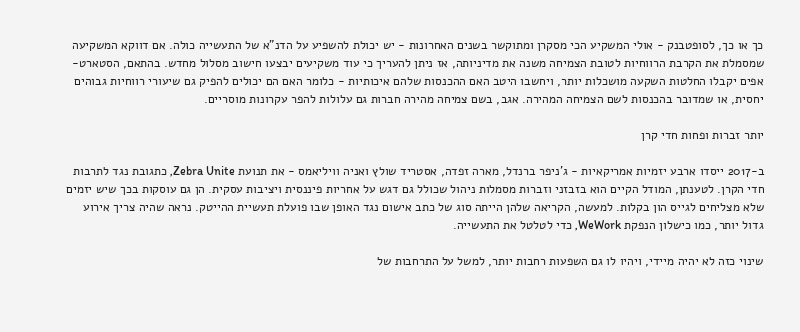כך או כך, לסופטבנק - אולי המשקיע הכי מסקרן ומתוקשר בשנים האחרונות - יש יכולת להשפיע על הדנ"א של התעשייה כולה. אם דווקא המשקיעה שמסמלת את הקרבת הרווחיות לטובת הצמיחה משנה את מדיניותה, אז ניתן להעריך כי עוד משקיעים יבצעו חישוב מסלול מחדש. בהתאם, הסטארט-אפים יקבלו החלטות השקעה מושכלות יותר, ויחשבו היטב האם ההכנסות שלהם איכותיות - כלומר האם הם יכולים להפיק גם שיעורי רווחיות גבוהים יחסית, או שמדובר בהכנסות לשם הצמיחה המהירה. אגב, בשם צמיחה מהירה חברות גם עלולות להפר עקרונות מוסריים.

יותר זברות ופחות חדי קרן

ב-2017 ייסדו ארבע יזמיות אמריקאיות - ג'ניפר ברנדל, מארה זפדה, אסטריד שולץ ואניה וויליאמס - את תנועת Zebra Unite, כתגובת נגד לתרבות חדי הקרן. לטענתן, המודל הקיים הוא בזבזני וזברות מסמלות ניהול שכולל גם דגש על אחריות פיננסית ויציבות עסקית. הן גם עוסקות בכך שיש יזמים שלא מצליחים לגייס הון בקלות. למעשה, הקריאה שלהן הייתה סוג של כתב אישום נגד האופן שבו פועלת תעשיית ההייטק. נראה שהיה צריך אירוע גדול יותר, כמו כישלון הנפקת WeWork, כדי לטלטל את התעשייה.

שינוי כזה לא יהיה מיידי, ויהיו לו גם השפעות רחבות יותר, למשל על התרחבות של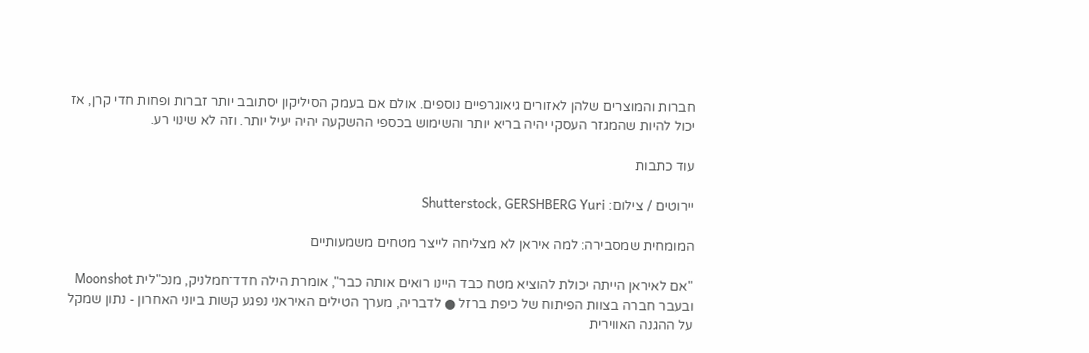חברות והמוצרים שלהן לאזורים גיאוגרפיים נוספים. אולם אם בעמק הסיליקון יסתובב יותר זברות ופחות חדי קרן, אז יכול להיות שהמגזר העסקי יהיה בריא יותר והשימוש בכספי ההשקעה יהיה יעיל יותר. וזה לא שינוי רע.

עוד כתבות

יירוטים / צילום: Shutterstock, GERSHBERG Yuri

המומחית שמסבירה: למה איראן לא מצליחה לייצר מטחים משמעותיים

"אם לאיראן הייתה יכולת להוציא מטח כבד היינו רואים אותה כבר", אומרת הילה חדד־חמלניק, מנכ"לית Moonshot ובעבר חברה בצוות הפיתוח של כיפת ברזל ● לדבריה, מערך הטילים האיראני נפגע קשות ביוני האחרון - נתון שמקל על ההגנה האווירית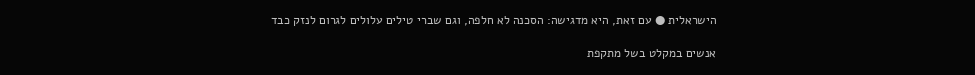הישראלית ● עם זאת, היא מדגישה: הסכנה לא חלפה, וגם שברי טילים עלולים לגרום לנזק כבד

אנשים במקלט בשל מתקפת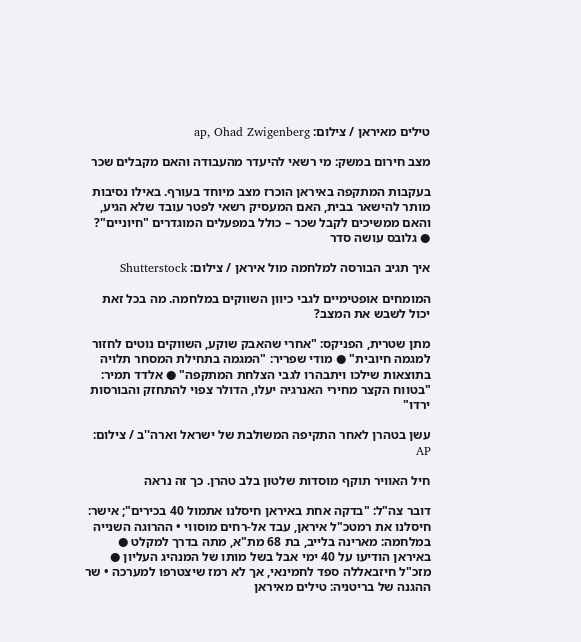טילים מאיראן / צילום: ap, Ohad Zwigenberg

מצב חירום במשק: מי רשאי להיעדר מהעבודה והאם מקבלים שכר

בעקבות המתקפה באיראן הוכרז מצב מיוחד בעורף. באילו נסיבות מותר להישאר בבית, האם המעסיק רשאי לפטר עובד שלא הגיע, והאם ממשיכים לקבל שכר – כולל במפעלים המוגדרים "חיוניים"? ● גלובס עושה סדר

איך תגיב הבורסה למלחמה מול איראן / צילום: Shutterstock

המומחים אופטימיים לגבי כיוון השווקים במלחמה. מה בכל זאת יכול לשבש את המצב?

מתן שטרית, הפניקס: "אחרי שהאבק שוקע, השווקים נוטים לחזור למגמה חיובית" ● מודי שפריר: "המגמה בתחילת המסחר תלויה בתוצאות שילכו ויתבהרו לגבי הצלחת המתקפה" ● אלדד תמיר: "בטווח הקצר מחירי האנרגיה יעלו, הדולר צפוי להתחזק והבורסות ירדו"

עשן בטהרן לאחר התקיפה המשולבת של ישראל וארה''ב / צילום: AP

חיל האוויר תוקף מוסדות שלטון בלב טהרן. כך זה נראה

דובר צה"ל: "בדקה אחת באיראן חיסלנו אתמול 40 בכירים"; אישר: חיסלנו את רמטכ"ל איראן, עבד אל-רחים מוסווי • ההרוגה השנייה במלחמה: מארינה בלייב, בת 68 מת"א, מתה בדרך למקלט ● באיראן הודיעו על 40 ימי אבל בשל מותו של המנהיג העליון ● מזכ"ל חיזבאללה ספד לחמינאי, אך לא רמז שיצטרפו למערכה • שר ההגנה של בריטניה: טילים מאיראן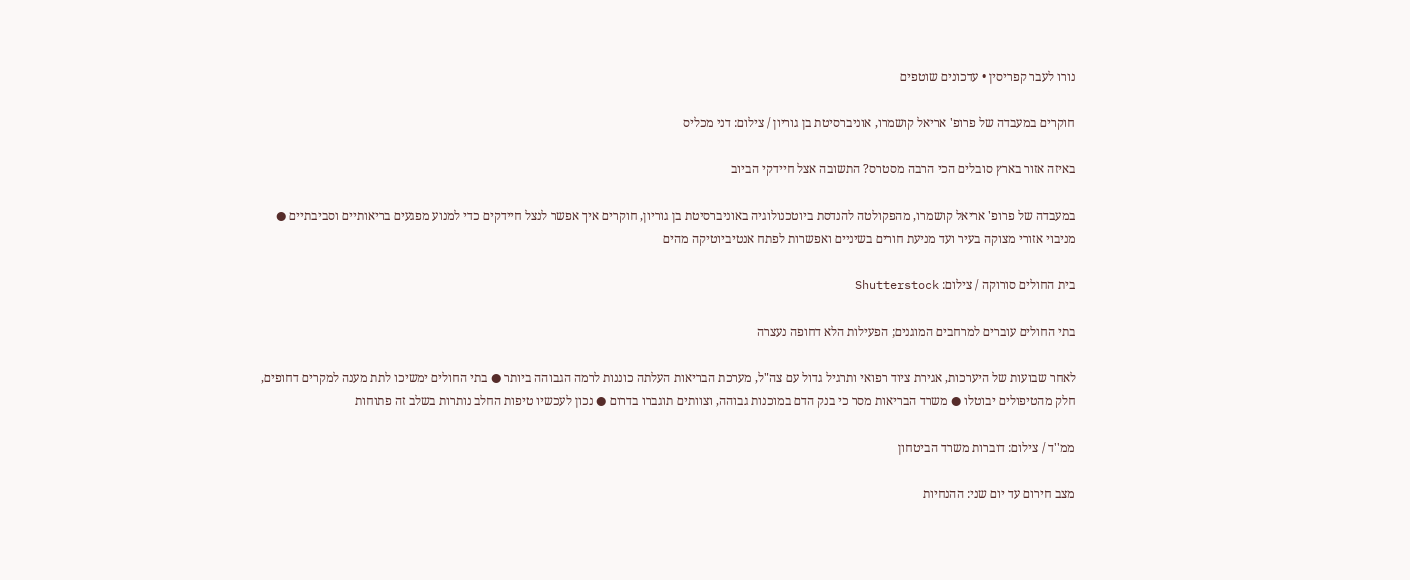נורו לעבר קפריסין • עדכונים שוטפים

חוקרים במעבדה של פרופ' אריאל קושמרו, אוניברסיטת בן גוריון / צילום: דני מכליס

באיזה אזור בארץ סובלים הכי הרבה מסטרס? התשובה אצל חיידקי הביוב

במעבדה של פרופ' אריאל קושמרו, מהפקולטה להנדסת ביוטכנולוגיה באוניברסיטת בן גוריון, חוקרים איך אפשר לנצל חיידקים כדי למנוע מפגעים בריאותיים וסביבתיים ● מניבוי אזורי מצוקה בעיר ועד מניעת חורים בשיניים ואפשרות לפתח אנטיביוטיקה מהים

בית החולים סורוקה / צילום: Shutterstock

בתי החולים עוברים למרחבים המוגנים; הפעילות הלא דחופה נעצרה

לאחר שבועות של היערכות, אגירת ציוד רפואי ותרגיל גדול עם צה"ל, מערכת הבריאות העלתה כוננות לרמה הגבוהה ביותר ● בתי החולים ימשיכו לתת מענה למקרים דחופים, חלק מהטיפולים יבוטלו ● משרד הבריאות מסר כי בנק הדם במוכנות גבוהה, וצוותים תוגברו בדרום ● נכון לעכשיו טיפות החלב נותרות בשלב זה פתוחות

ממ''ד / צילום: דוברות משרד הביטחון

מצב חירום עד יום שני: ההנחיות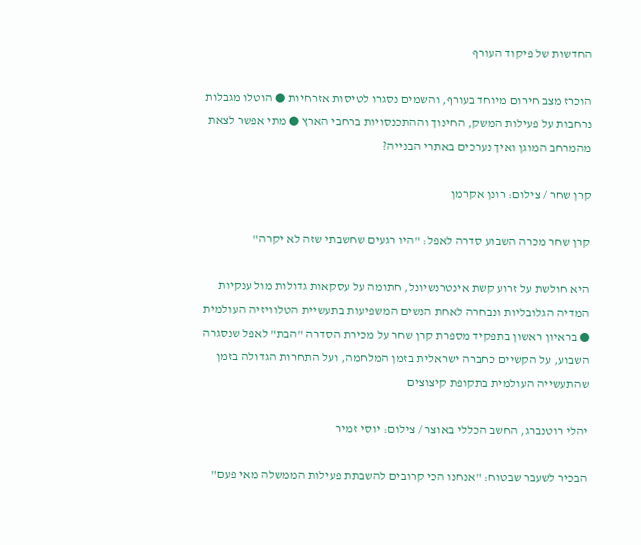החדשות של פיקוד העורף

הוכרז מצב חירום מיוחד בעורף, והשמים נסגרו לטיסות אזרחיות ● הוטלו מגבלות נרחבות על פעילות המשק, החינוך וההתכנסויות ברחבי הארץ ● מתי אפשר לצאת מהמרחב המוגן ואיך נערכים באתרי הבנייה?

קרן שחר / צילום: רונן אקרמן

קרן שחר מכרה השבוע סדרה לאפל: "היו רגעים שחשבתי שזה לא יקרה"

היא חולשת על זרוע קשת אינטרנשיונל, חתומה על עסקאות גדולות מול ענקיות המדיה הגלובליות ונבחרה לאחת הנשים המשפיעות בתעשיית הטלוויזיה העולמית ● בראיון ראשון בתפקיד מספרת קרן שחר על מכירת הסדרה "הבת" לאפל שנסגרה השבוע, על הקשיים כחברה ישראלית בזמן המלחמה, ועל התחרות הגדולה בזמן שהתעשייה העולמית בתקופת קיצוצים

יהלי רוטנברג, החשב הכללי באוצר / צילום: יוסי זמיר

הבכיר לשעבר שבטוח: "אנחנו הכי קרובים להשבתת פעילות הממשלה מאי פעם"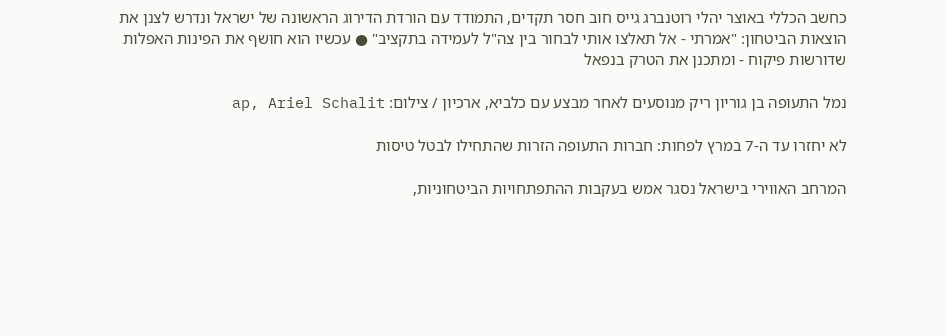כחשב הכללי באוצר יהלי רוטנברג גייס חוב חסר תקדים, התמודד עם הורדת הדירוג הראשונה של ישראל ונדרש לצנן את הוצאות הביטחון: "אמרתי - אל תאלצו אותי לבחור בין צה"ל לעמידה בתקציב" ● עכשיו הוא חושף את הפינות האפלות שדורשות פיקוח - ומתכנן את הטרק בנפאל

נמל התעופה בן גוריון ריק מנוסעים לאחר מבצע עם כלביא, ארכיון / צילום: ap, Ariel Schalit

לא יחזרו עד ה-7 במרץ לפחות: חברות התעופה הזרות שהתחילו לבטל טיסות

המרחב האווירי בישראל נסגר אמש בעקבות ההתפתחויות הביטחוניות,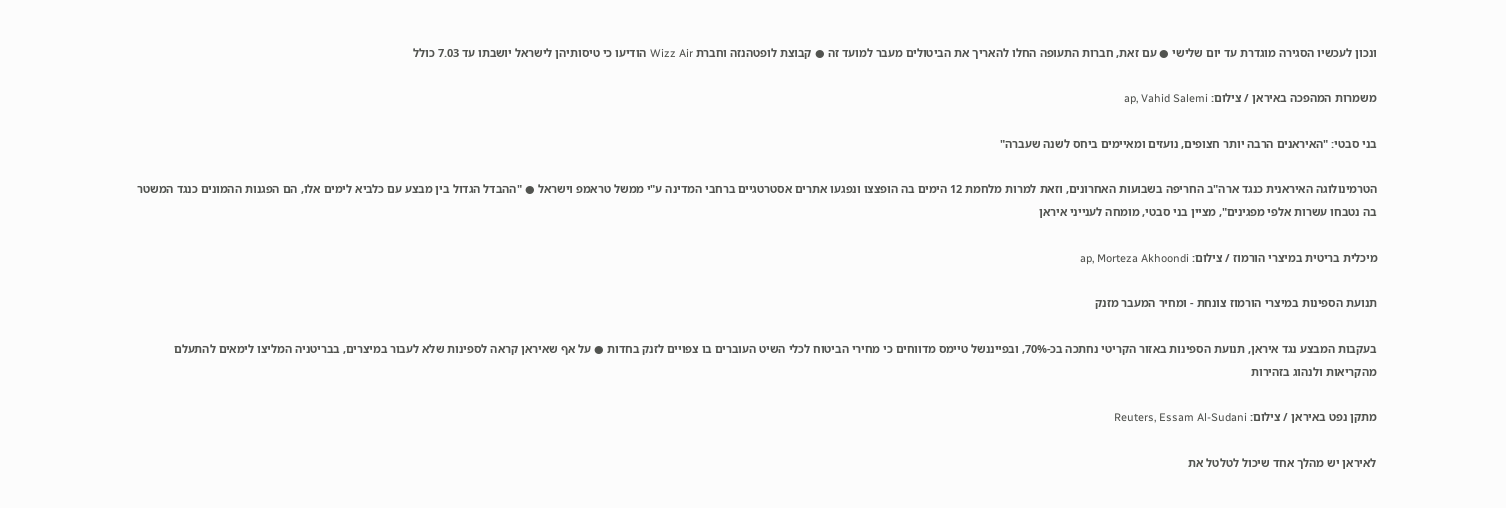ונכון לעכשיו הסגירה מוגדרת עד יום שלישי ● עם זאת, חברות התעופה החלו להאריך את הביטולים מעבר למועד זה ● קבוצת לופטהנזה וחברת Wizz Air הודיעו כי טיסותיהן לישראל יושבתו עד 7.03 כולל

משמרות המהפכה באיראן / צילום: ap, Vahid Salemi

בני סבטי: "האיראנים הרבה יותר חצופים, נועזים ומאיימים ביחס לשנה שעברה"

הטרמינולוגה האיראנית כנגד ארה"ב החריפה בשבועות האחרונים, וזאת למרות מלחמת 12 הימים בה הופצצו ונפגעו אתרים אסטרטגיים ברחבי המדינה ע"י ממשל טראמפ וישראל ● "ההבדל הגדול בין מבצע עם כלביא לימים אלו, הם הפגנות ההמונים כנגד המשטר בה נטבחו עשרות אלפי מפגינים", מציין בני סבטי, מומחה לענייני איראן

מיכלית בריטית במיצרי הורמוז / צילום: ap, Morteza Akhoondi

תנועת הספינות במיצרי הורמוז צונחת - ומחיר המעבר מזנק

בעקבות המבצע נגד איראן, תנועת הספינות באזור הקריטי נחתכה בכ-70%, ובפייננשל טיימס מדווחים כי מחירי הביטוח לכלי השיט העוברים בו צפויים לזנק בחדות ● על אף שאיראן קראה לספינות שלא לעבור במיצרים, בבריטניה המליצו לימאים להתעלם מהקריאות ולנהוג בזהירות

מתקן נפט באיראן / צילום: Reuters, Essam Al-Sudani

לאיראן יש מהלך אחד שיכול לטלטל את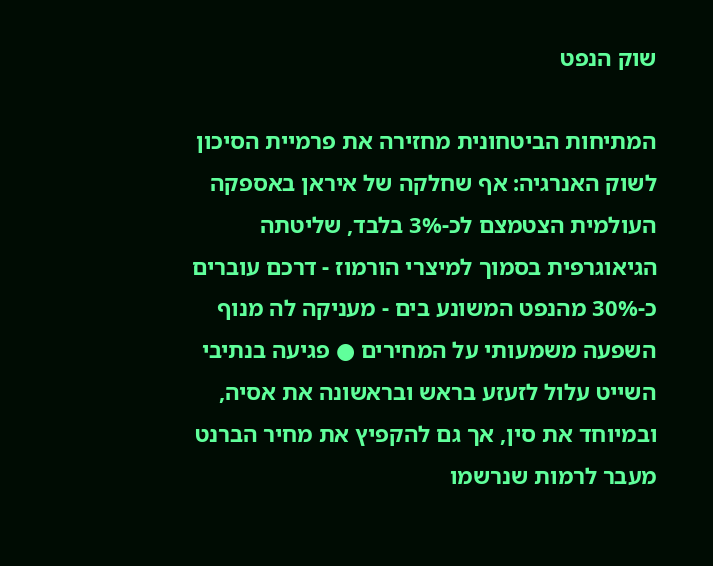שוק הנפט

המתיחות הביטחונית מחזירה את פרמיית הסיכון לשוק האנרגיה: אף שחלקה של איראן באספקה העולמית הצטמצם לכ-3% בלבד, שליטתה הגיאוגרפית בסמוך למיצרי הורמוז - דרכם עוברים כ-30% מהנפט המשונע בים - מעניקה לה מנוף השפעה משמעותי על המחירים ● פגיעה בנתיבי השייט עלול לזעזע בראש ובראשונה את אסיה, ובמיוחד את סין, אך גם להקפיץ את מחיר הברנט מעבר לרמות שנרשמו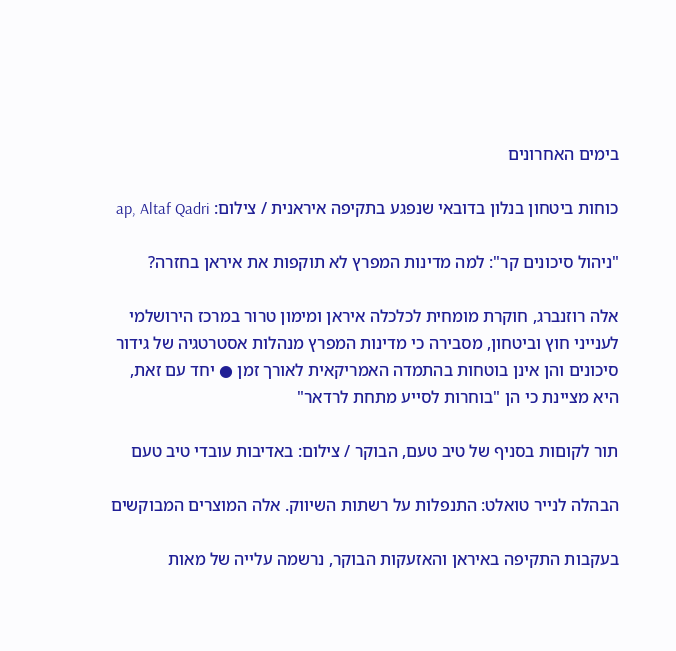בימים האחרונים

כוחות ביטחון בנלון בדובאי שנפגע בתקיפה איראנית / צילום: ap, Altaf Qadri

"ניהול סיכונים קר": למה מדינות המפרץ לא תוקפות את איראן בחזרה?

אלה רוזנברג, חוקרת מומחית לכלכלה איראן ומימון טרור במרכז הירושלמי לענייני חוץ וביטחון, מסבירה כי מדינות המפרץ מנהלות אסטרטגיה של גידור סיכונים והן אינן בוטחות בהתמדה האמריקאית לאורך זמן ● יחד עם זאת, היא מציינת כי הן "בוחרות לסייע מתחת לרדאר"

תור לקוםות בסניף של טיב טעם, הבוקר / צילום: באדיבות עובדי טיב טעם

הבהלה לנייר טואלט: התנפלות על רשתות השיווק. אלה המוצרים המבוקשים

בעקבות התקיפה באיראן והאזעקות הבוקר, נרשמה עלייה של מאות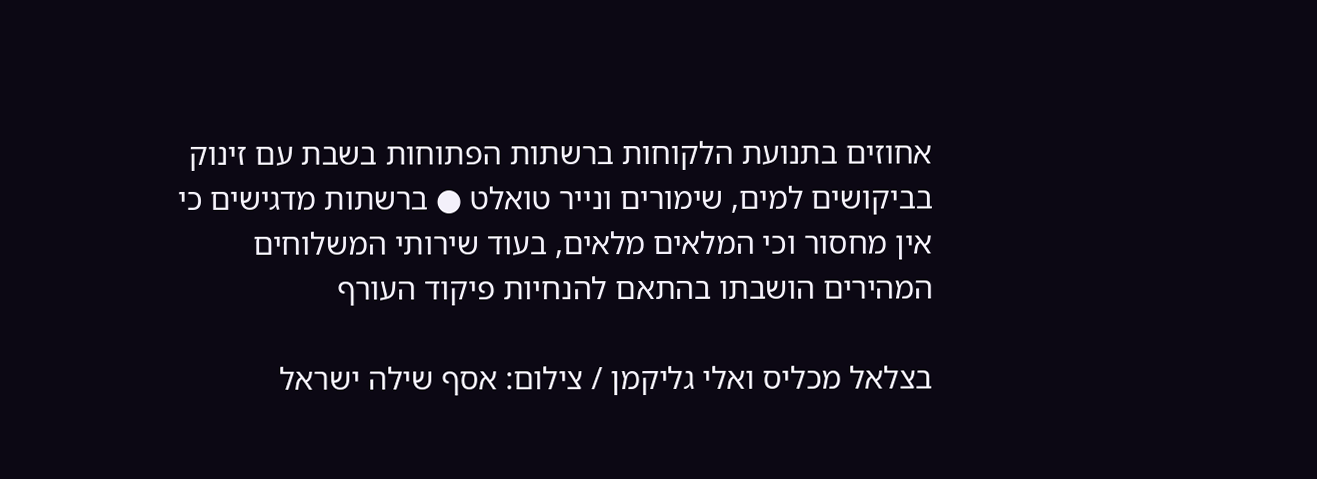אחוזים בתנועת הלקוחות ברשתות הפתוחות בשבת עם זינוק בביקושים למים, שימורים ונייר טואלט ● ברשתות מדגישים כי אין מחסור וכי המלאים מלאים, בעוד שירותי המשלוחים המהירים הושבתו בהתאם להנחיות פיקוד העורף

בצלאל מכליס ואלי גליקמן / צילום: אסף שילה ישראל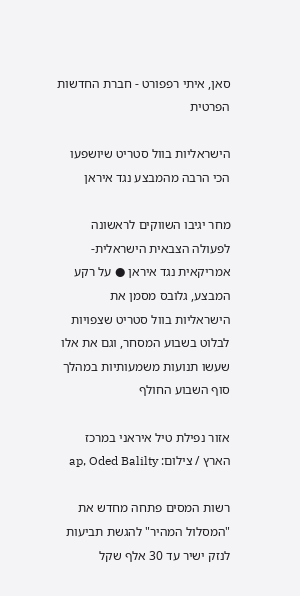סאן, איתי רפפורט - חברת החדשות הפרטית

הישראליות בוול סטריט שיושפעו הכי הרבה מהמבצע נגד איראן

מחר יגיבו השווקים לראשונה לפעולה הצבאית הישראלית-אמריקאית נגד איראן ● על רקע המבצע, גלובס מסמן את הישראליות בוול סטריט שצפויות לבלוט בשבוע המסחר, וגם את אלו שעשו תנועות משמעותיות במהלך סוף השבוע החולף

אזור נפילת טיל איראני במרכז הארץ / צילום: ap, Oded Balilty

רשות המסים פתחה מחדש את "המסלול המהיר" להגשת תביעות לנזק ישיר עד 30 אלף שקל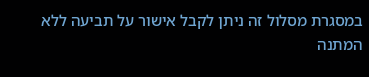במסגרת מסלול זה ניתן לקבל אישור על תביעה ללא המתנה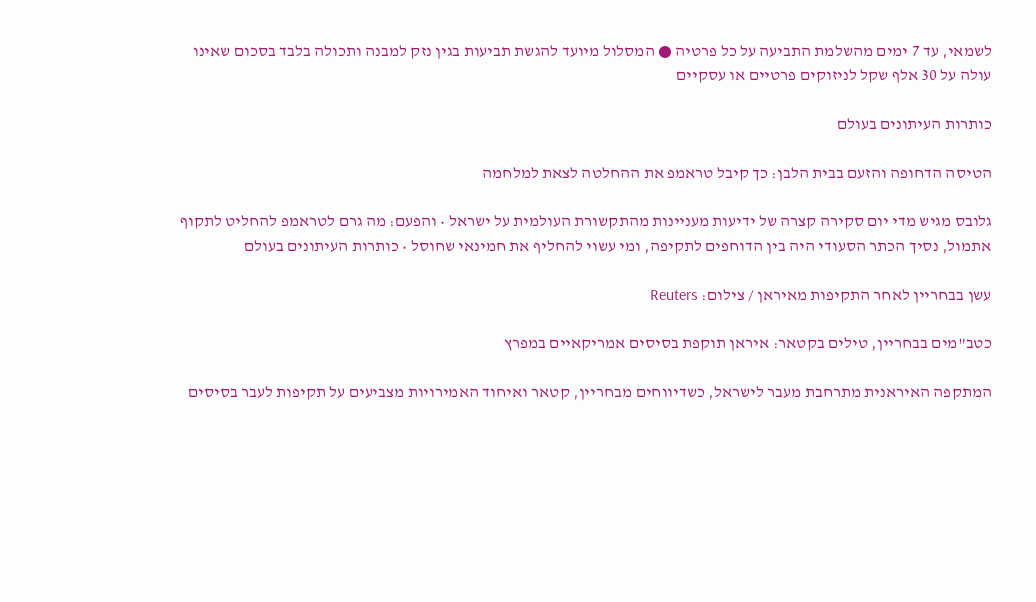לשמאי, עד 7 ימים מהשלמת התביעה על כל פרטיה ● המסלול מיועד להגשת תביעות בגין נזק למבנה ותכולה בלבד בסכום שאינו עולה על 30 אלף שקל לניזוקים פרטיים או עסקיים

כותרות העיתונים בעולם

הטיסה הדחופה והזעם בבית הלבן: כך קיבל טראמפ את ההחלטה לצאת למלחמה

גלובס מגיש מדי יום סקירה קצרה של ידיעות מעניינות מהתקשורת העולמית על ישראל • והפעם: מה גרם לטראמפ להחליט לתקוף אתמול, נסיך הכתר הסעודי היה בין הדוחפים לתקיפה, ומי עשוי להחליף את חמינאי שחוסל • כותרות העיתונים בעולם

עשן בבחריין לאחר התקיפות מאיראן / צילום: Reuters

כטב"מים בבחריין, טילים בקטאר: איראן תוקפת בסיסים אמריקאיים במפרץ

המתקפה האיראנית מתרחבת מעבר לישראל, כשדיווחים מבחריין, קטאר ואיחוד האמירויות מצביעים על תקיפות לעבר בסיסים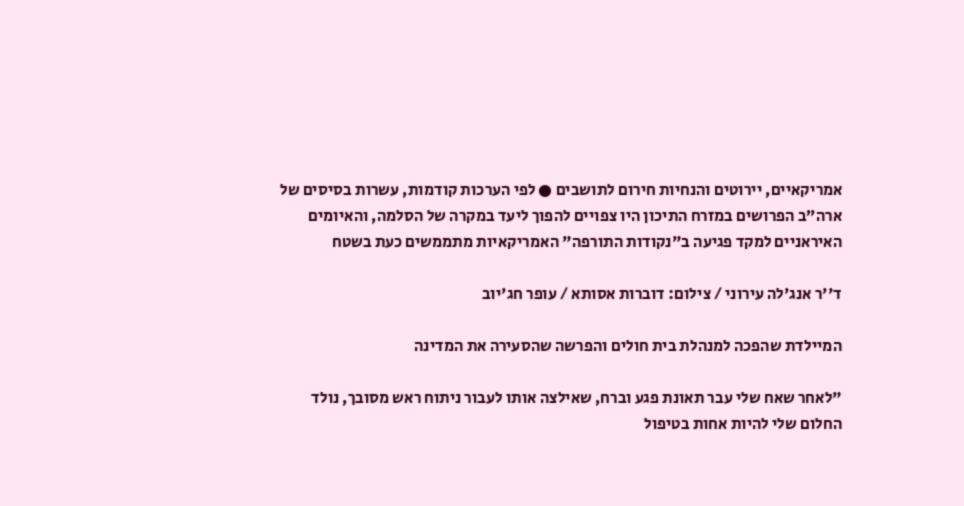אמריקאיים, יירוטים והנחיות חירום לתושבים ● לפי הערכות קודמות, עשרות בסיסים של ארה”ב הפרושים במזרח התיכון היו צפויים להפוך ליעד במקרה של הסלמה, והאיומים האיראניים למקד פגיעה ב"נקודות התורפה" האמריקאיות מתממשים כעת בשטח

ד''ר אנג'לה עירוני / צילום: דוברות אסותא / עופר חג'יוב

המיילדת שהפכה למנהלת בית חולים והפרשה שהסעירה את המדינה

"לאחר שאח שלי עבר תאונת פגע וברח, שאילצה אותו לעבור ניתוח ראש מסובך, נולד החלום שלי להיות אחות בטיפול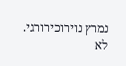נמרץ נוירוכירורגי. לא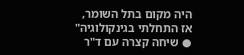היה מקום בתל השומר, אז התחלתי בגינקולוגיה" ● שיחה קצרה עם ד"ר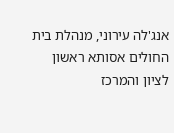אנג'לה עירוני, מנהלת בית החולים אסותא ראשון לציון והמרכז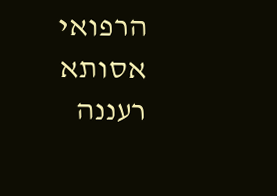הרפואי אסותא רעננה